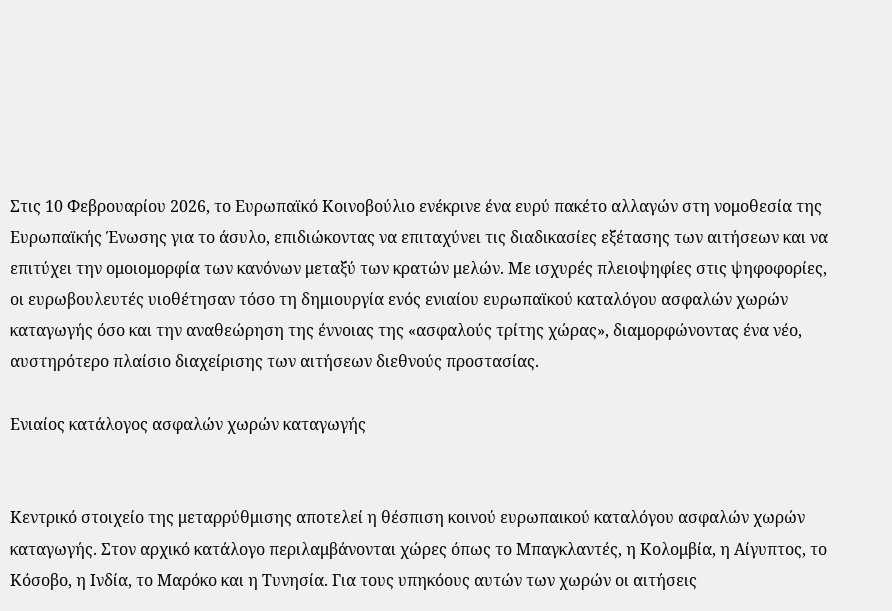Στις 10 Φεβρουαρίου 2026, το Ευρωπαϊκό Κοινοβούλιο ενέκρινε ένα ευρύ πακέτο αλλαγών στη νομοθεσία της Ευρωπαϊκής Ένωσης για το άσυλο, επιδιώκοντας να επιταχύνει τις διαδικασίες εξέτασης των αιτήσεων και να επιτύχει την ομοιομορφία των κανόνων μεταξύ των κρατών μελών. Με ισχυρές πλειοψηφίες στις ψηφοφορίες, οι ευρωβουλευτές υιοθέτησαν τόσο τη δημιουργία ενός ενιαίου ευρωπαϊκού καταλόγου ασφαλών χωρών καταγωγής όσο και την αναθεώρηση της έννοιας της «ασφαλούς τρίτης χώρας», διαμορφώνοντας ένα νέο, αυστηρότερο πλαίσιο διαχείρισης των αιτήσεων διεθνούς προστασίας.

Ενιαίος κατάλογος ασφαλών χωρών καταγωγής


Κεντρικό στοιχείο της μεταρρύθμισης αποτελεί η θέσπιση κοινού ευρωπαικού καταλόγου ασφαλών χωρών καταγωγής. Στον αρχικό κατάλογο περιλαμβάνονται χώρες όπως το Μπαγκλαντές, η Κολομβία, η Αίγυπτος, το Κόσοβο, η Ινδία, το Μαρόκο και η Τυνησία. Για τους υπηκόους αυτών των χωρών οι αιτήσεις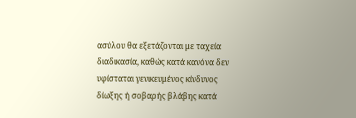ασύλου θα εξετάζονται με ταχεία διαδικασία, καθώς κατά κανόνα δεν υφίσταται γενικευμένος κίνδυνος δίωξης ή σοβαρής βλάβης κατά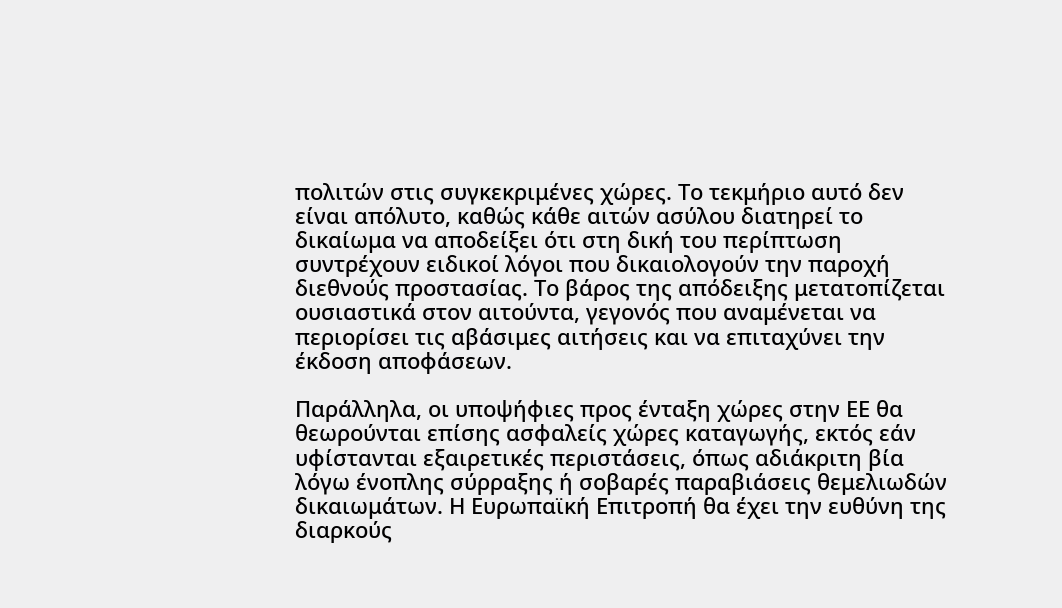πολιτών στις συγκεκριμένες χώρες. Το τεκμήριο αυτό δεν είναι απόλυτο, καθώς κάθε αιτών ασύλου διατηρεί το δικαίωμα να αποδείξει ότι στη δική του περίπτωση συντρέχουν ειδικοί λόγοι που δικαιολογούν την παροχή διεθνούς προστασίας. Το βάρος της απόδειξης μετατοπίζεται ουσιαστικά στον αιτούντα, γεγονός που αναμένεται να περιορίσει τις αβάσιμες αιτήσεις και να επιταχύνει την έκδοση αποφάσεων.

Παράλληλα, οι υποψήφιες προς ένταξη χώρες στην ΕΕ θα θεωρούνται επίσης ασφαλείς χώρες καταγωγής, εκτός εάν υφίστανται εξαιρετικές περιστάσεις, όπως αδιάκριτη βία λόγω ένοπλης σύρραξης ή σοβαρές παραβιάσεις θεμελιωδών δικαιωμάτων. Η Ευρωπαϊκή Επιτροπή θα έχει την ευθύνη της διαρκούς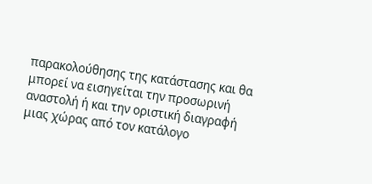παρακολούθησης της κατάστασης και θα μπορεί να εισηγείται την προσωρινή αναστολή ή και την οριστική διαγραφή μιας χώρας από τον κατάλογο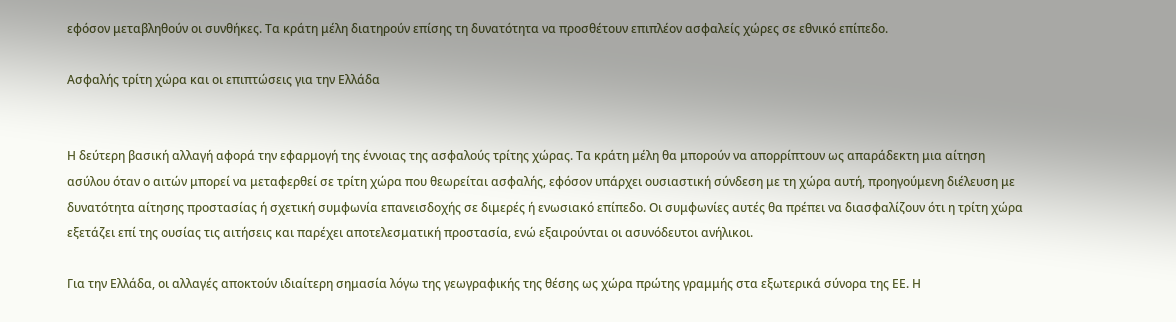εφόσον μεταβληθούν οι συνθήκες. Τα κράτη μέλη διατηρούν επίσης τη δυνατότητα να προσθέτουν επιπλέον ασφαλείς χώρες σε εθνικό επίπεδο.

Ασφαλής τρίτη χώρα και οι επιπτώσεις για την Ελλάδα


Η δεύτερη βασική αλλαγή αφορά την εφαρμογή της έννοιας της ασφαλούς τρίτης χώρας. Τα κράτη μέλη θα μπορούν να απορρίπτουν ως απαράδεκτη μια αίτηση ασύλου όταν ο αιτών μπορεί να μεταφερθεί σε τρίτη χώρα που θεωρείται ασφαλής, εφόσον υπάρχει ουσιαστική σύνδεση με τη χώρα αυτή, προηγούμενη διέλευση με δυνατότητα αίτησης προστασίας ή σχετική συμφωνία επανεισδοχής σε διμερές ή ενωσιακό επίπεδο. Οι συμφωνίες αυτές θα πρέπει να διασφαλίζουν ότι η τρίτη χώρα εξετάζει επί της ουσίας τις αιτήσεις και παρέχει αποτελεσματική προστασία, ενώ εξαιρούνται οι ασυνόδευτοι ανήλικοι.

Για την Ελλάδα, οι αλλαγές αποκτούν ιδιαίτερη σημασία λόγω της γεωγραφικής της θέσης ως χώρα πρώτης γραμμής στα εξωτερικά σύνορα της ΕΕ. Η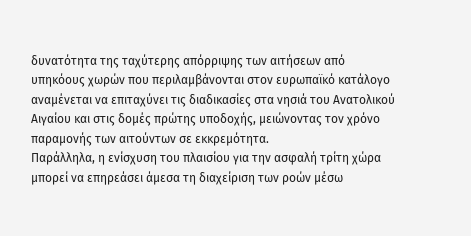δυνατότητα της ταχύτερης απόρριψης των αιτήσεων από υπηκόους χωρών που περιλαμβάνονται στον ευρωπαϊκό κατάλογο αναμένεται να επιταχύνει τις διαδικασίες στα νησιά του Ανατολικού Αιγαίου και στις δομές πρώτης υποδοχής, μειώνοντας τον χρόνο παραμονής των αιτούντων σε εκκρεμότητα.
Παράλληλα, η ενίσχυση του πλαισίου για την ασφαλή τρίτη χώρα μπορεί να επηρεάσει άμεσα τη διαχείριση των ροών μέσω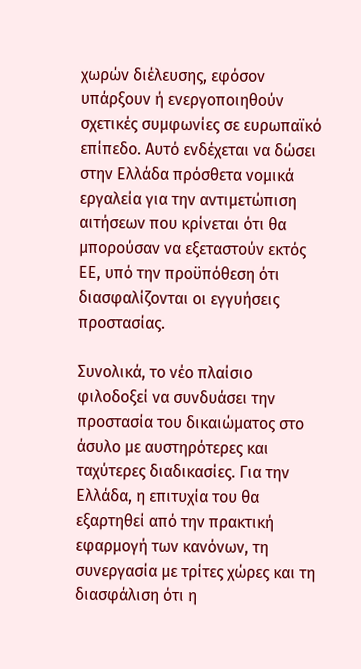χωρών διέλευσης, εφόσον υπάρξουν ή ενεργοποιηθούν σχετικές συμφωνίες σε ευρωπαϊκό επίπεδο. Αυτό ενδέχεται να δώσει στην Ελλάδα πρόσθετα νομικά εργαλεία για την αντιμετώπιση αιτήσεων που κρίνεται ότι θα μπορούσαν να εξεταστούν εκτός ΕΕ, υπό την προϋπόθεση ότι διασφαλίζονται οι εγγυήσεις προστασίας.

Συνολικά, το νέο πλαίσιο φιλοδοξεί να συνδυάσει την προστασία του δικαιώματος στο άσυλο με αυστηρότερες και ταχύτερες διαδικασίες. Για την Ελλάδα, η επιτυχία του θα εξαρτηθεί από την πρακτική εφαρμογή των κανόνων, τη συνεργασία με τρίτες χώρες και τη διασφάλιση ότι η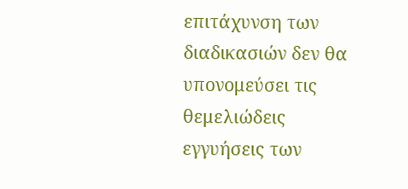επιτάχυνση των διαδικασιών δεν θα υπονομεύσει τις θεμελιώδεις εγγυήσεις των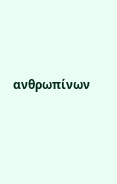ανθρωπίνων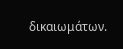δικαιωμάτων.